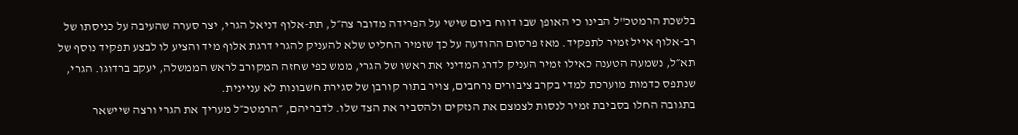בלשכת הרמטכ"ל הבינו כי האופן שבו דווח ביום שישי על הפרידה מדובר צה״ל, תת-אלוף דניאל הגרי, יצר סערה שהעיבה על כניסתו של רב-אלוף אייל זמיר לתפקיד. מאז פרסום ההודעה על כך שזמיר החליט שלא להעניק להגרי דרגת אלוף מיד והציע לו לבצע תפקיד נוסף של תא״ל, נשמעה הטענה כאילו זמיר העניק לדרג המדיני את ראשו של הגרי, ממש כפי שחזה המקורב לראש הממשלה, יעקב ברדוגו. הגרי, שנתפס כדמות מוערכת למדי בקרב ציבורים נרחבים, צויר בתור קורבן של סגירת חשבונות לא עניינית.
בתגובה החלו בסביבת זמיר לנסות לצמצם את הנזקים ולהסביר את הצד שלו. לדבריהם, ״הרמטכ״ל מעריך את הגרי ורצה שיישאר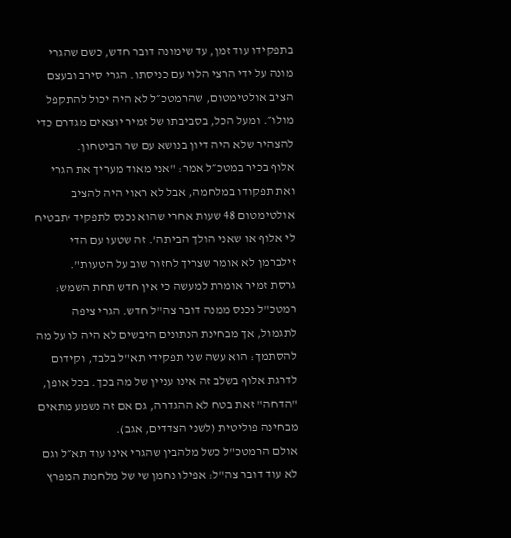בתפקידו עוד זמן, עד שימונה דובר חדש, כשם שהגרי מונה על ידי הרצי הלוי עם כניסתו. הגרי סירב ובעצם הציב אולטימטום, שהרמטכ״ל לא היה יכול להתקפל מולו״. ומעל הכל, בסביבתו של זמיר יוצאים מגדרם כדי להצהיר שלא היה דיון בנושא עם שר הביטחון.
אלוף בכיר במטכ״ל אמר: "אני מאוד מעריך את הגרי ואת תפקודו במלחמה, אבל לא ראוי היה להציב אולטימטום 48 שעות אחרי שהוא נכנס לתפקיד ‘תבטיח לי אלוף או שאני הולך הביתה’. זה שטעו עם הדי זילברמן לא אומר שצריך לחזור שוב על הטעות".
גרסת זמיר אומרת למעשה כי אין חדש תחת השמש: רמטכ"ל נכנס ממנה דובר צה"ל חדש. הגרי ציפה לתגמול, אך מבחינת הנתונים היבשים לא היה לו על מה להסתמך: הוא עשה שני תפקידי תא"ל בלבד, וקידום לדרגת אלוף בשלב זה אינו עניין של מה בכך. בכל אופן, "הדחה" זאת בטח לא ההגדרה, גם אם זה נשמע מתאים מבחינה פוליטית (לשני הצדדים, אגב).
אולם הרמטכ"ל כשל מלהבין שהגרי אינו עוד תא״ל וגם לא עוד דובר צה"ל: אפילו נחמן שי של מלחמת המפרץ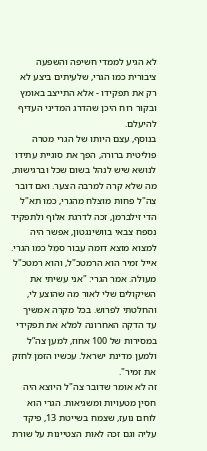לא הגיע לממדי חשיפה והשפעה ציבורית כמו הגרי, שלעיתים ביצע לא רק את תפקידו - אלא התייצב באומץ ובקור רוח היכן שהדרג המדיני העדיף להיעלם.
בנוסף, עצם היותו של הגרי מטרה פוליטית ברורה, הפך את סוגיית עתידו לנושא שיש לנהל בשום שכל וברגישות, מה שלא קרה למרבה הצער. ואם דובר צה"ל פחות מוצלח מהגרי, כמו תא"ל הדי זילברמן, זכה לדרגת אלוף ולתפקיד נספח צבאי בוושינגטון, אפשר היה למצוא מוצא דומה עבור סמֶל כמו הגרי. אייל זמיר הוא הרמטכ"ל, והוא רמטכ"ל מעולה. אמר הגרי: "אני עשיתי את השיקולים שלי לאור מה שהוצע לי, והחלטתי לפרוש. בכל מקרה אמשיך עד הדקה האחרונה למלא את תפקידי במסירות של 100 אחוז, למען צה”ל ולמען מדינת ישראל. עכשיו הזמן לחזק את זמיר".
זה לא אומר שדובר צה"ל היוצא היה חסין מטעויות ומשגיאות. הגרי הוא לוחם נועז, שצמח בשייטת 13, פיקד עליה וגם זכה לאות הצטיינות על שורת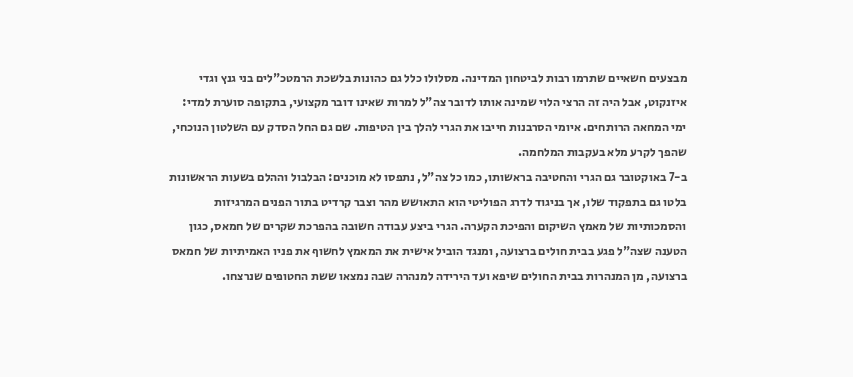מבצעים חשאיים שתרמו רבות לביטחון המדינה. מסלולו כלל גם כהונות בלשכת הרמטכ"לים בני גנץ וגדי איזנקוט, אבל היה זה הרצי הלוי שמינה אותו לדובר צה"ל למרות שאינו דובר מקצועי, בתקופה סוערת למדי: ימי המחאה הרותחים. איומי הסרבנות חייבו את הגרי להלך בין הטיפות. שם גם החל הסדק עם השלטון הנוכחי, שהפך לקרע מלא בעקבות המלחמה.
ב-7 באוקטובר גם הגרי והחטיבה בראשותו, כמו כל צה"ל, נתפסו לא מוכנים: הבלבול וההלם בשעות הראשונות בלטו גם בתפקוד שלו, אך בניגוד לדרג הפוליטי הוא התאושש מהר וצבר קרדיט בתור הפנים המרגיזות והסמכותיות של מאמץ השיקום והפיכת הקערה. הגרי ביצע עבודה חשובה בהפרכת שקרים של חמאס, כגון הטענה שצה"ל פגע בבית חולים ברצועה, ומנגד הוביל אישית את המאמץ לחשוף את פניו האמיתיות של חמאס ברצועה, מן המנהרות בבית החולים שיפא ועד הירידה למנהרה שבה נמצאו ששת החטופים שנרצחו.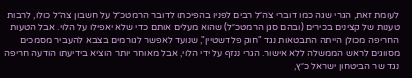לעומת זאת, הגרי שגה כמו דוברי צה״ל רבים לפניו בהפיכתו לדובר הרמטכ״ל על חשבון צה״ל כולו, לרבות טענות של קצינים בכירים (ובהם סגן הרמטכ״ל) שהוא מעלים אותם כדי שלא יאפילו על הלוי. אבל הטעות החריפה מכולן הייתה התבטאות נגד "חוק פלדשטיין", שנועד לאפשר לגורמים בצבא להעביר מסמכים מסווגים לראש הממשלה ללא אישור. הגרי ננזף על ידי הלוי, אבל מאוחר יותר הוציא בידיעתו הודעה חריפה נגד שר הביטחון ישראל כ״ץ,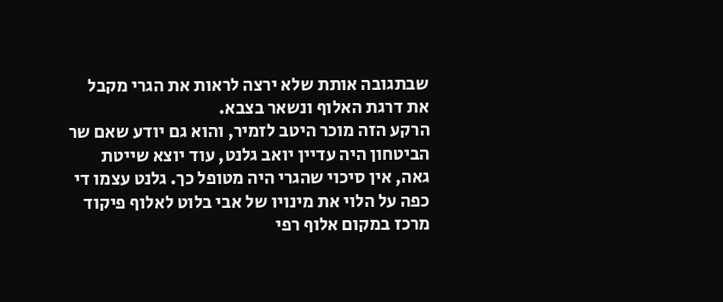שבתגובה אותת שלא ירצה לראות את הגרי מקבל את דרגת האלוף ונשאר בצבא.
הרקע הזה מוכר היטב לזמיר, והוא גם יודע שאם שר הביטחון היה עדיין יואב גלנט, עוד יוצא שייטת גאה, אין סיכוי שהגרי היה מטופל כך. גלנט עצמו די כפה על הלוי את מינויו של אבי בלוט לאלוף פיקוד מרכז במקום אלוף רפי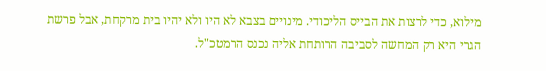מילוא, כדי לרצות את הבייס הליכודי. מינויים בצבא לא היו ולא יהיו בית מרקחת, אבל פרשת הגרי היא רק המחשה לסביבה הרותחת אליה נכנס הרמטכ"ל.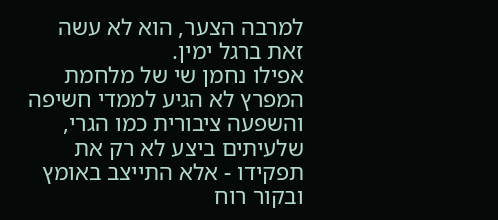למרבה הצער, הוא לא עשה זאת ברגל ימין.
אפילו נחמן שי של מלחמת המפרץ לא הגיע לממדי חשיפה והשפעה ציבורית כמו הגרי, שלעיתים ביצע לא רק את תפקידו - אלא התייצב באומץ ובקור רוח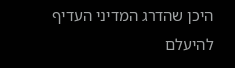היכן שהדרג המדיני העדיף להיעלם